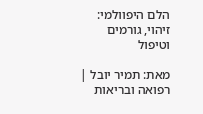הלם היפוולמי: זיהוי, גורמים וטיפול

מאת: תמיר יובל | רפואה ובריאות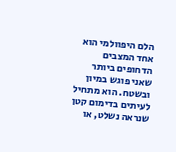הלם היפוולמי הוא אחד המצבים הדחופים ביותר שאני פוגש במיון ובשטח. הוא מתחיל לעיתים בדימום קטן שנראה נשלט, או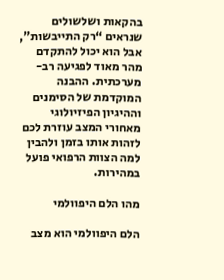בהקאות ושלשולים שנראים “רק התייבשות”, אבל הוא יכול להתקדם מהר מאוד לפגיעה רב-מערכתית. ההבנה המוקדמת של הסימנים וההיגיון הפיזיולוגי מאחורי המצב עוזרת לכם לזהות אותו בזמן ולהבין למה הצוות הרפואי פועל במהירות.

מהו הלם היפוולמי

הלם היפוולמי הוא מצב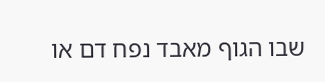שבו הגוף מאבד נפח דם או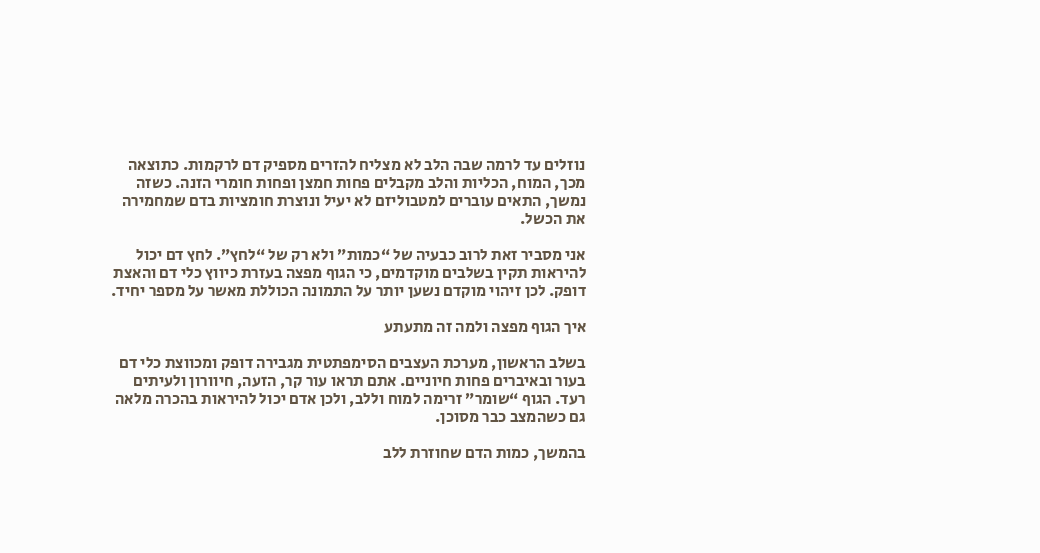נוזלים עד לרמה שבה הלב לא מצליח להזרים מספיק דם לרקמות. כתוצאה מכך, המוח, הכליות והלב מקבלים פחות חמצן ופחות חומרי הזנה. כשזה נמשך, התאים עוברים למטבוליזם לא יעיל ונוצרת חומציות בדם שמחמירה את הכשל.

אני מסביר זאת לרוב כבעיה של “כמות” ולא רק של “לחץ”. לחץ דם יכול להיראות תקין בשלבים מוקדמים, כי הגוף מפצה בעזרת כיווץ כלי דם והאצת דופק. לכן זיהוי מוקדם נשען יותר על התמונה הכוללת מאשר על מספר יחיד.

איך הגוף מפצה ולמה זה מתעתע

בשלב הראשון, מערכת העצבים הסימפתטית מגבירה דופק ומכווצת כלי דם בעור ובאיברים פחות חיוניים. אתם תראו עור קר, הזעה, חיוורון ולעיתים רעד. הגוף “שומר” זרימה למוח וללב, ולכן אדם יכול להיראות בהכרה מלאה גם כשהמצב כבר מסוכן.

בהמשך, כמות הדם שחוזרת ללב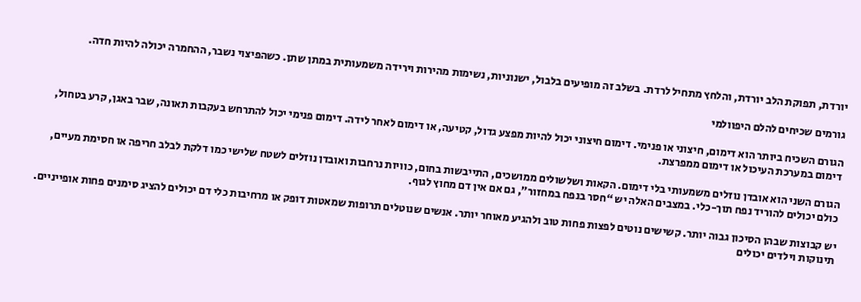יורדת, תפוקת הלב יורדת, והלחץ מתחיל לרדת. בשלב זה מופיעים בלבול, ישנוניות, נשימות מהירות וירידה משמעותית במתן שתן. כשהפיצוי נשבר, ההחמרה יכולה להיות חדה.

גורמים שכיחים להלם היפוולמי

הגורם השכיח ביותר הוא דימום, חיצוני או פנימי. דימום חיצוני יכול להיות מפצע גדול, קטיעה, או דימום לאחר לידה. דימום פנימי יכול להתרחש בעקבות תאונה, שבר באגן, קרע בטחול, דימום במערכת העיכול או דימום ממפרצת.

הגורם השני הוא אובדן נוזלים משמעותי בלי דימום. הקאות ושלשולים ממושכים, התייבשות בחום, כוויות נרחבות ואובדן נוזלים לשטח שלישי כמו דלקת לבלב חריפה או חסימת מעיים, כולם יכולים להוריד נפח תוך-כלי. במצבים האלה יש “חסר בנפח במחזור”, גם אם אין דם מחוץ לגוף.

יש קבוצות שבהן הסיכון גבוה יותר. קשישים נוטים לפצות פחות טוב ולהגיע מאוחר יותר. אנשים שנוטלים תרופות שמאטות דופק או מרחיבות כלי דם יכולים להציג סימנים פחות אופייניים. תינוקות וילדים יכולים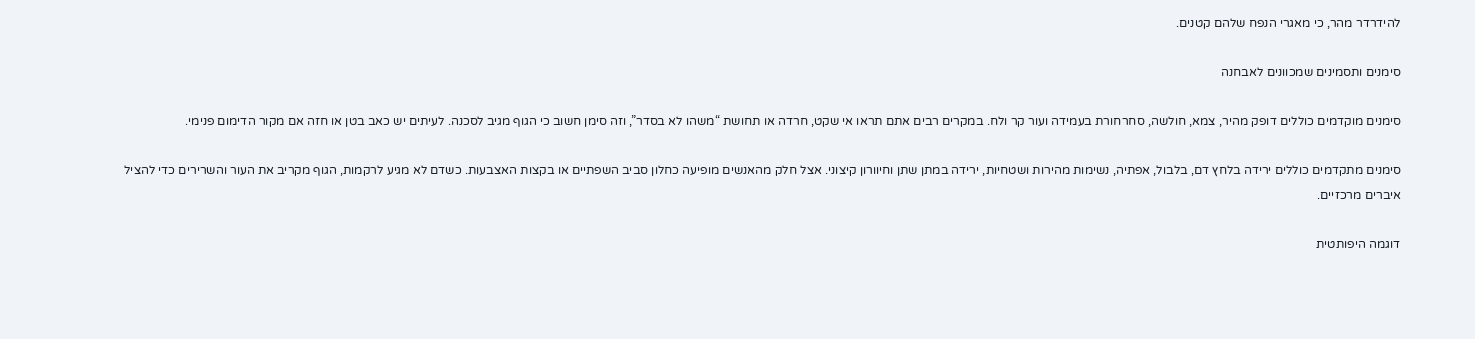להידרדר מהר, כי מאגרי הנפח שלהם קטנים.

סימנים ותסמינים שמכוונים לאבחנה

סימנים מוקדמים כוללים דופק מהיר, צמא, חולשה, סחרחורת בעמידה ועור קר ולח. במקרים רבים אתם תראו אי שקט, חרדה או תחושת “משהו לא בסדר”, וזה סימן חשוב כי הגוף מגיב לסכנה. לעיתים יש כאב בטן או חזה אם מקור הדימום פנימי.

סימנים מתקדמים כוללים ירידה בלחץ דם, בלבול, אפתיה, נשימות מהירות ושטחיות, ירידה במתן שתן וחיוורון קיצוני. אצל חלק מהאנשים מופיעה כחלון סביב השפתיים או בקצות האצבעות. כשדם לא מגיע לרקמות, הגוף מקריב את העור והשרירים כדי להציל איברים מרכזיים.

דוגמה היפותטית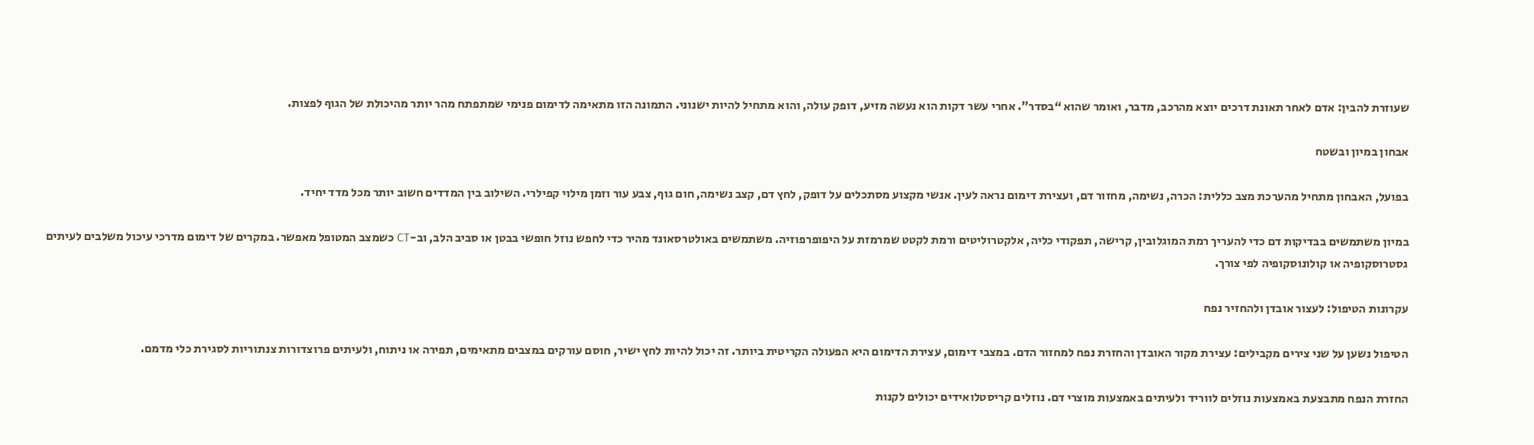שעוזרת להבין: אדם לאחר תאונת דרכים יוצא מהרכב, מדבר, ואומר שהוא “בסדר”. אחרי עשר דקות הוא נעשה מזיע, דופק עולה, והוא מתחיל להיות ישנוני. התמונה הזו מתאימה לדימום פנימי שמתפתח מהר יותר מהיכולת של הגוף לפצות.

אבחון במיון ובשטח

בפועל, האבחון מתחיל מהערכת מצב כללית: הכרה, נשימה, מחזור דם, ועצירת דימום נראה לעין. אנשי מקצוע מסתכלים על דופק, לחץ דם, קצב נשימה, חום גוף, צבע עור וזמן מילוי קפילרי. השילוב בין המדדים חשוב יותר מכל מדד יחיד.

במיון משתמשים בבדיקות דם כדי להעריך רמת המוגלובין, קרישה, תפקודי כליה, אלקטרוליטים ורמת לקטט שמרמזת על היפופרפוזיה. משתמשים באולטרסאונד מהיר כדי לחפש נוזל חופשי בבטן או סביב הלב, וב-CT כשמצב המטופל מאפשר. במקרים של דימום מדרכי עיכול משלבים לעיתים גסטרוסקופיה או קולונוסקופיה לפי צורך.

עקרונות הטיפול: לעצור אובדן ולהחזיר נפח

הטיפול נשען על שני צירים מקבילים: עצירת מקור האובדן והחזרת נפח למחזור הדם. במצבי דימום, עצירת הדימום היא הפעולה הקריטית ביותר. זה יכול להיות לחץ ישיר, חוסם עורקים במצבים מתאימים, תפירה או ניתוח, ולעיתים פרוצדורות צנתוריות לסגירת כלי מדמם.

החזרת הנפח מתבצעת באמצעות נוזלים לווריד ולעיתים באמצעות מוצרי דם. נוזלים קריסטלואידים יכולים לקנות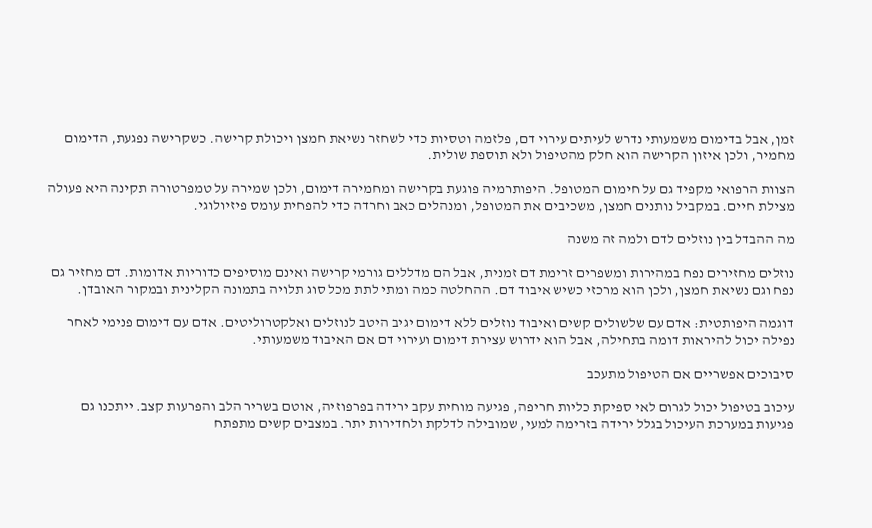זמן, אבל בדימום משמעותי נדרש לעיתים עירוי דם, פלזמה וטסיות כדי לשחזר נשיאת חמצן ויכולת קרישה. כשקרישה נפגעת, הדימום מחמיר, ולכן איזון הקרישה הוא חלק מהטיפול ולא תוספת שולית.

הצוות הרפואי מקפיד גם על חימום המטופל. היפותרמיה פוגעת בקרישה ומחמירה דימום, ולכן שמירה על טמפרטורה תקינה היא פעולה מצילת חיים. במקביל נותנים חמצן, משכיבים את המטופל, ומנהלים כאב וחרדה כדי להפחית עומס פיזיולוגי.

מה ההבדל בין נוזלים לדם ולמה זה משנה

נוזלים מחזירים נפח במהירות ומשפרים זרימת דם זמנית, אבל הם מדללים גורמי קרישה ואינם מוסיפים כדוריות אדומות. דם מחזיר גם נפח וגם נשיאת חמצן, ולכן הוא מרכזי כשיש איבוד דם. ההחלטה כמה ומתי לתת מכל סוג תלויה בתמונה הקלינית ובמקור האובדן.

דוגמה היפותטית: אדם עם שלשולים קשים ואיבוד נוזלים ללא דימום יגיב היטב לנוזלים ואלקטרוליטים. אדם עם דימום פנימי לאחר נפילה יכול להיראות דומה בתחילה, אבל הוא ידרוש עצירת דימום ועירוי דם אם האיבוד משמעותי.

סיבוכים אפשריים אם הטיפול מתעכב

עיכוב בטיפול יכול לגרום לאי ספיקת כליות חריפה, פגיעה מוחית עקב ירידה בפרפוזיה, אוטם בשריר הלב והפרעות קצב. ייתכנו גם פגיעות במערכת העיכול בגלל ירידה בזרימה למעי, שמובילה לדלקת ולחדירות יתר. במצבים קשים מתפתח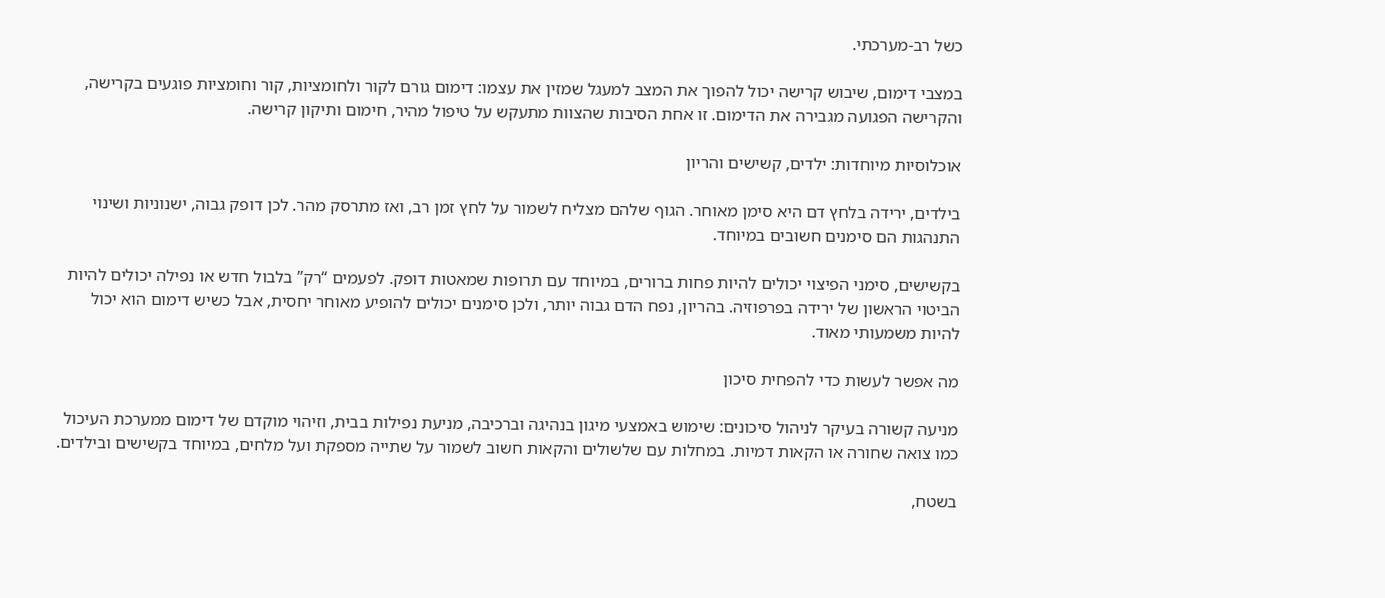כשל רב-מערכתי.

במצבי דימום, שיבוש קרישה יכול להפוך את המצב למעגל שמזין את עצמו: דימום גורם לקור ולחומציות, קור וחומציות פוגעים בקרישה, והקרישה הפגועה מגבירה את הדימום. זו אחת הסיבות שהצוות מתעקש על טיפול מהיר, חימום ותיקון קרישה.

אוכלוסיות מיוחדות: ילדים, קשישים והריון

בילדים, ירידה בלחץ דם היא סימן מאוחר. הגוף שלהם מצליח לשמור על לחץ זמן רב, ואז מתרסק מהר. לכן דופק גבוה, ישנוניות ושינוי התנהגות הם סימנים חשובים במיוחד.

בקשישים, סימני הפיצוי יכולים להיות פחות ברורים, במיוחד עם תרופות שמאטות דופק. לפעמים “רק” בלבול חדש או נפילה יכולים להיות הביטוי הראשון של ירידה בפרפוזיה. בהריון, נפח הדם גבוה יותר, ולכן סימנים יכולים להופיע מאוחר יחסית, אבל כשיש דימום הוא יכול להיות משמעותי מאוד.

מה אפשר לעשות כדי להפחית סיכון

מניעה קשורה בעיקר לניהול סיכונים: שימוש באמצעי מיגון בנהיגה וברכיבה, מניעת נפילות בבית, וזיהוי מוקדם של דימום ממערכת העיכול כמו צואה שחורה או הקאות דמיות. במחלות עם שלשולים והקאות חשוב לשמור על שתייה מספקת ועל מלחים, במיוחד בקשישים ובילדים.

בשטח,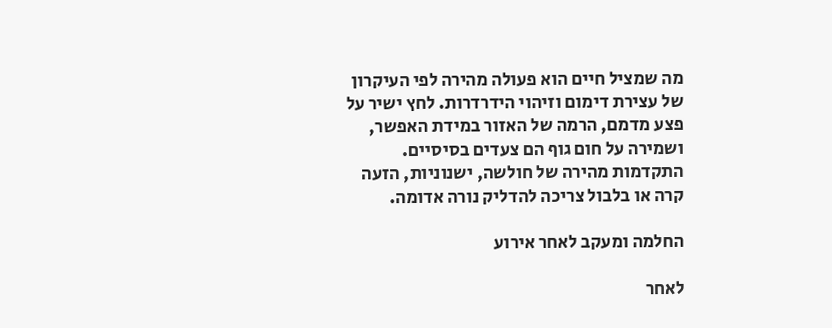מה שמציל חיים הוא פעולה מהירה לפי העיקרון של עצירת דימום וזיהוי הידרדרות. לחץ ישיר על פצע מדמם, הרמה של האזור במידת האפשר, ושמירה על חום גוף הם צעדים בסיסיים. התקדמות מהירה של חולשה, ישנוניות, הזעה קרה או בלבול צריכה להדליק נורה אדומה.

החלמה ומעקב לאחר אירוע

לאחר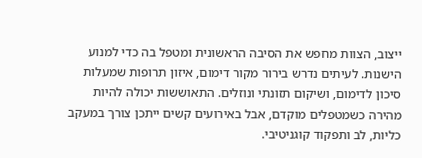ייצוב, הצוות מחפש את הסיבה הראשונית ומטפל בה כדי למנוע הישנות. לעיתים נדרש בירור מקור דימום, איזון תרופות שמעלות סיכון לדימום, ושיקום תזונתי ונוזלים. התאוששות יכולה להיות מהירה כשמטפלים מוקדם, אבל באירועים קשים ייתכן צורך במעקב כליות, לב ותפקוד קוגניטיבי.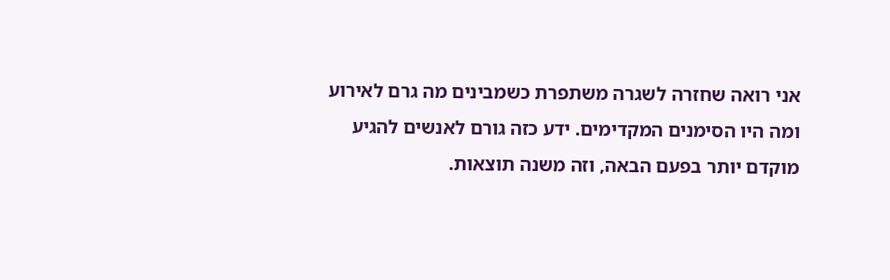אני רואה שחזרה לשגרה משתפרת כשמבינים מה גרם לאירוע ומה היו הסימנים המקדימים. ידע כזה גורם לאנשים להגיע מוקדם יותר בפעם הבאה, וזה משנה תוצאות.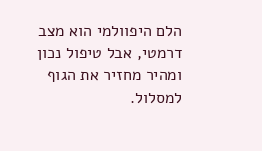הלם היפוולמי הוא מצב דרמטי, אבל טיפול נכון ומהיר מחזיר את הגוף למסלול.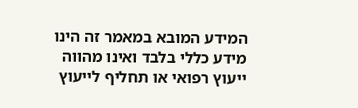המידע המובא במאמר זה הינו מידע כללי בלבד ואינו מהווה ייעוץ רפואי או תחליף לייעוץ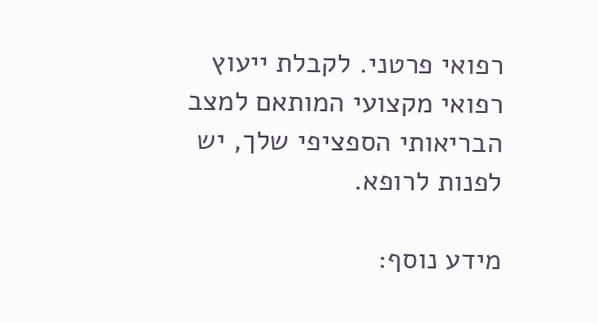רפואי פרטני. לקבלת ייעוץ רפואי מקצועי המותאם למצב הבריאותי הספציפי שלך, יש לפנות לרופא.

מידע נוסף: